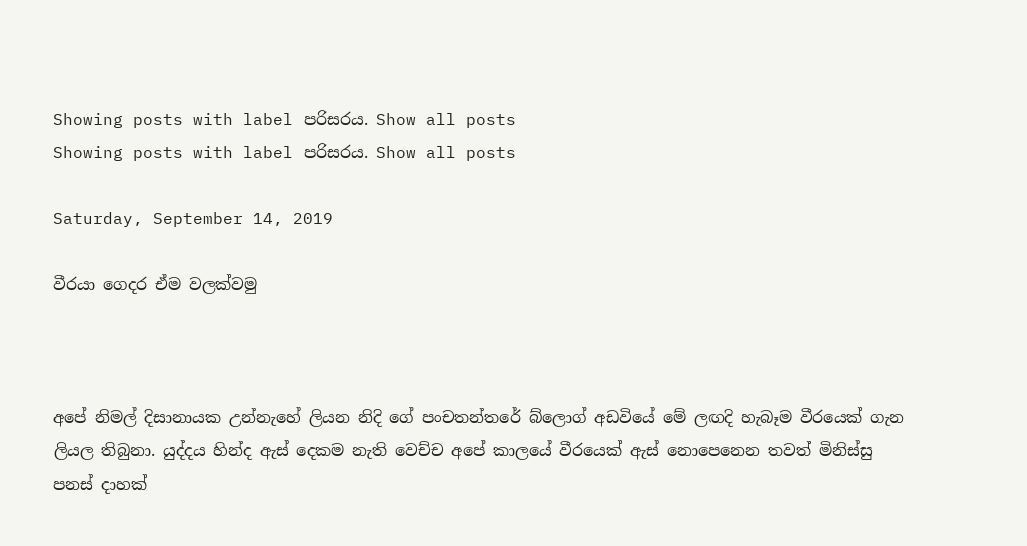Showing posts with label පරිසරය. Show all posts
Showing posts with label පරිසරය. Show all posts

Saturday, September 14, 2019

වීරයා ගෙදර ඒම වලක්වමු



අපේ නිමල් දිසානායක උන්නැහේ ලියන නිදි ගේ පංචතන්තරේ බ්ලොග් අඩවියේ මේ ලඟදි හැබෑම වීරයෙක් ගැන ලියල තිබුනා. යුද්දය හින්ද ඇස් දෙකම නැති වෙච්ච අපේ කාලයේ වීරයෙක් ඇස් නොපෙනෙන තවත් මිනිස්සු පනස් දාහක්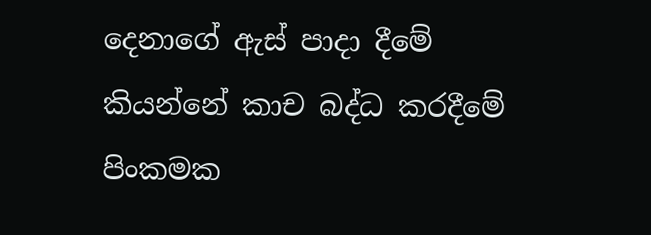දෙනාගේ ඇස් පාදා දීමේ කියන්නේ කාච බද්ධ කරදීමේ පිංකමක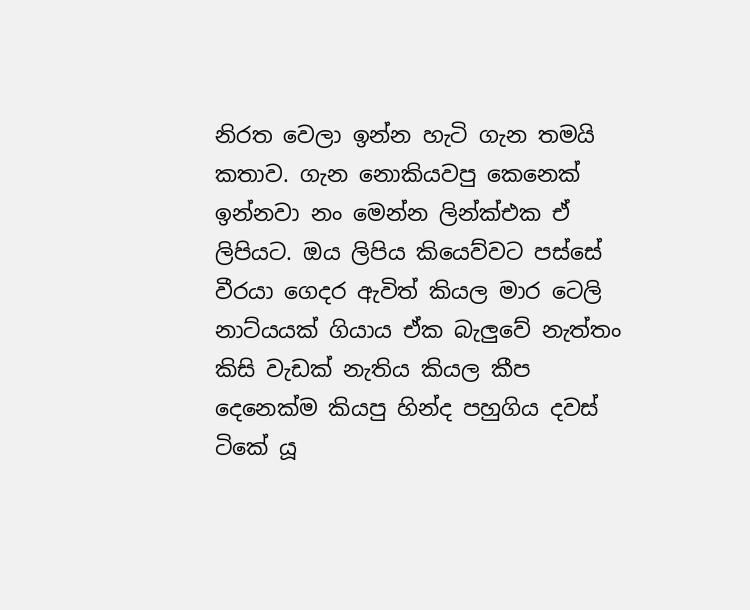නිරත වෙලා ඉන්න හැටි ගැන තමයි කතාව. ගැන නොකියවපු කෙනෙක් ඉන්නවා නං මෙන්න ලින්ක්එක ඒ ලිපියට. ඔය ලිපිය කියෙව්වට පස්සේ වීරයා ගෙදර ඇවිත් කියල මාර ටෙලි නාට්යයක් ගියාය ඒක බැලුවේ නැත්තං කිසි වැඩක් නැතිය කියල කීප දෙනෙක්ම කියපු හින්ද පහුගිය දවස් ටිකේ යූ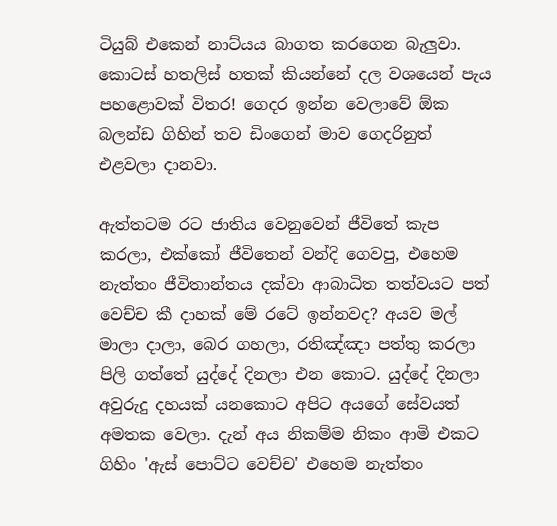ටියුබ් එකෙන් නාට්යය බාගත කරගෙන බැලුවා. කොටස් හතලිස් හතක් කියන්නේ දල වශයෙන් පැය පහළොවක් විතර! ගෙදර ඉන්න වෙලාවේ ඕක බලන්ඩ ගිහින් තව ඩිංගෙන් මාව ගෙදරිනුත් එළවලා දානවා.

ඇත්තටම රට ජාතිය වෙනුවෙන් ජීවිතේ කැප කරලා, එක්කෝ ජීවිතෙන් වන්දි ගෙවපු, එහෙම නැත්තං ජීවිතාන්තය දක්වා ආබාධිත තත්වයට පත් වෙච්ච කී දාහක් මේ රටේ ඉන්නවද? අයව මල් මාලා දාලා, බෙර ගහලා, රතිඤ්ඤා පත්තු කරලා පිලි ගත්තේ යුද්දේ දිනලා එන කොට. යුද්දේ දිනලා අවුරුදු දහයක් යනකොට අපිට අයගේ සේවයත් අමතක වෙලා. දැන් අය නිකම්ම නිකං ආමි එකට ගිහිං 'ඇස් පොට්ට වෙච්ච' එහෙම නැත්තං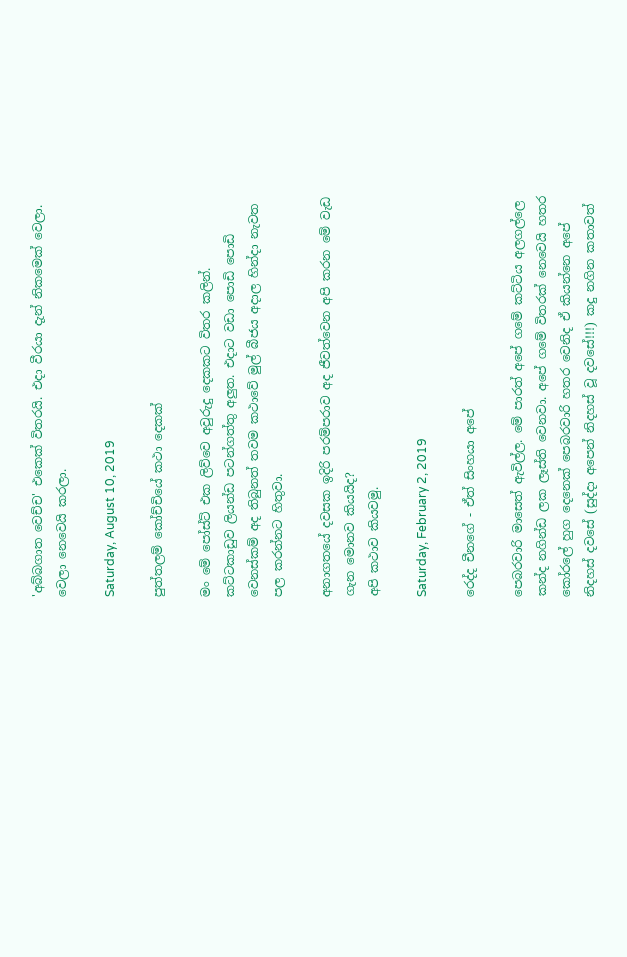'අබ්බගාත වෙච්ච' එකෙක් විතරයි. එදා වීරයා දැන් නිකමෙක් වෙලා. වෙලා නෙවෙයි කරලා.

Saturday, August 10, 2019

පුත්තලම් කෝච්චියේ කථා දෙකක්

මං මේ පෝස්ට් එක ලිව්වෙ අවුරුදු දෙකකට විතර කලින්. කට්ටකාඩුව ලියන්ඩ පටන්ගත්තු අලුත. එදාට වඩා පොඩි පොඩි වෙනස්කම් අද තිබුනත් තවම කථාවේ මුල් බීජය අදාල හින්දා නැවත පල කරන්නට හිතුවා.

අනාගතයේ දවසක ඉදිරි පරම්පරාව අද ජීවත්වෙන අපි කරන මේ වැඩ ගැන මොනව කියයිද?
අපි කථාව කියවමු.

Saturday, February 2, 2019

රෙද්ද චීනගේ - ඒත් සිංහයා අපේ

පෙබරවාරි මාසෙත් ඇවිල්ල. මේ පාරත් අපේ ගමේ කට්ටිය අලගල්ලෙ කන්ද නගින්ඩ ලක ලෑස්ති වෙනවා. අපේ ගමේ විතරක් නෙවෙයි හතර කෝරලේ හුග දෙනෙක් පෙබරවාරි හතර වෙනිද ඒ කියන්නෙ අපේ නිදහස් දවසේ (සුද්දා අපෙන් නිදහස් වූ දවසේ!!!) කදු නගින කතාවත්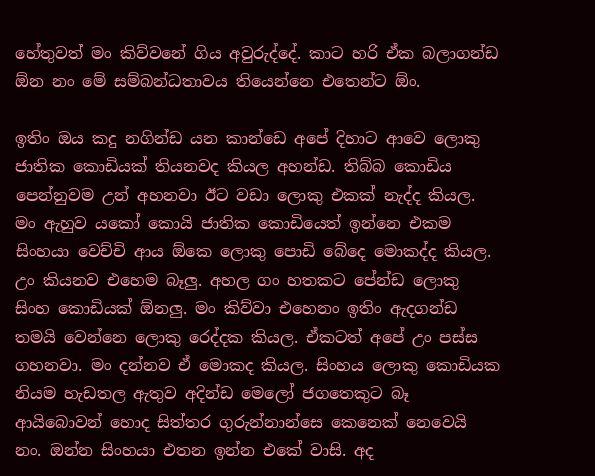හේතුවත් මං කිව්වනේ ගිය අවුරුද්දේ. කාට හරි ඒක බලාගන්ඩ ඕන නං මේ සම්බන්ධතාවය තියෙන්නෙ එතෙන්ට ඕං.

ඉතිං ඔය කදු නගින්ඩ යන කාන්ඩෙ අපේ දිහාට ආවෙ ලොකු ජාතික කොඩියක් තියනවද කියල අහන්ඩ. තිබ්බ කොඩිය පෙන්නුවම උන් අහනවා ඊට වඩා ලොකු එකක් නැද්ද කියල. මං ඇහුව යකෝ කොයි ජාතික කොඩියෙත් ඉන්නෙ එකම සිංහයා වෙච්චි ආය ඕකෙ ලොකු පොඩි බේදෙ මොකද්ද කියල. උං කියනව එහෙම බෑලු. අහල ගං හතකට පේන්ඩ ලොකු සිංහ කොඩියක් ඕනලු. මං කිව්වා එහෙනං ඉතිං ඇදගන්ඩ තමයි වෙන්නෙ ලොකු රෙද්දක කියල. ඒකටත් අපේ උං පස්ස ගහනවා. මං දන්නව ඒ මොකද කියල. සිංහය ලොකු කොඩියක නියම හැඩතල ඇතුව අදින්ඩ මෙලෝ ජගතෙකුට බෑ ආයිබොවන් හොද සිත්තර ගුරුන්නාන්සෙ කෙනෙක් නෙවෙයි නං. ඔන්න සිංහයා එතන ඉන්න එකේ වාසි. අද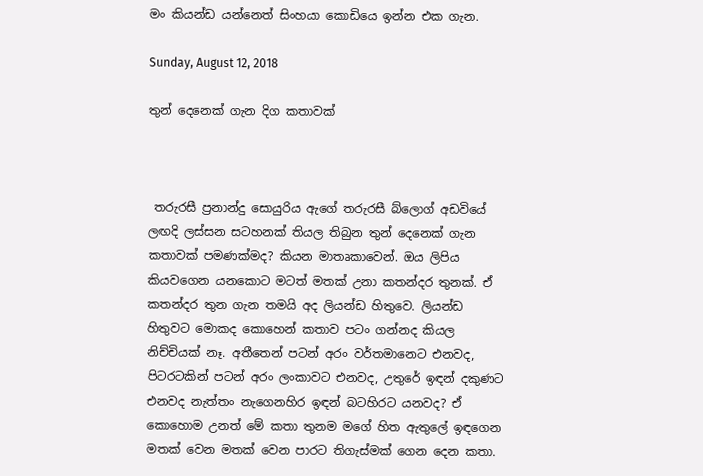මං කියන්ඩ යන්නෙත් සිංහයා කොඩියෙ ඉන්න එක ගැන.

Sunday, August 12, 2018

තුන් දෙනෙක් ගැන දිග කතාවක්



 තරුරසී ප්‍රනාන්දු සොයුරිය ඇගේ තරුරසී බ්ලොග් අඩවියේ ලඟදි ලස්සන සටහනක් තියල තිබුන තුන් දෙනෙක් ගැන කතාවක් පමණක්මද? කියන මාතෘකාවෙන්. ඔය ලිපිය කියවගෙන යනකොට මටත් මතක් උනා කතන්දර තුනක්. ඒ කතන්දර තුන ගැන තමයි අද ලියන්ඩ හිතුවෙ. ලියන්ඩ හිතුවට මොකද කොහෙන් කතාව පටං ගන්නද කියල නිච්චියක් නෑ. අතීතෙන් පටන් අරං වර්තමානෙට එනවද, පිටරටකින් පටන් අරං ලංකාවට එනවද, උතුරේ ඉඳන් දකුණට එනවද නැත්තං නැගෙනහිර ඉඳන් බටහිරට යනවද? ඒ කොහොම උනත් මේ කතා තුනම මගේ හිත ඇතුලේ ඉඳගෙන මතක් වෙන මතක් වෙන පාරට තිගැස්මක් ගෙන දෙන කතා.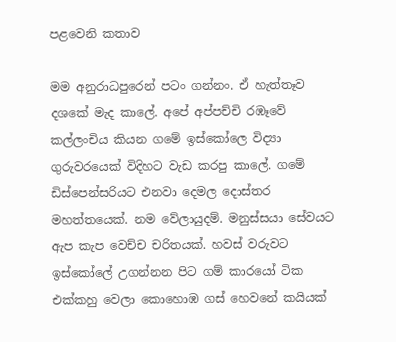පළවෙනි කතාව

මම අනුරාධපුරෙන් පටං ගන්නං. ඒ හැත්තෑව දශකේ මැද කාලේ. අපේ අප්පච්චි රඹෑවේ කල්ලංචිය කියන ගමේ ඉස්කෝලෙ විද්‍යා ගුරුවරයෙක් විදිහට වැඩ කරපු කාලේ. ගමේ ඩිස්පෙන්සරියට එනවා දෙමල දොස්තර මහත්තයෙක්. නම වේලායුදම්. මනුස්සයා සේවයට ඇප කැප වෙච්ච චරිතයක්. හවස් වරුවට ඉස්කෝලේ උගන්නන පිට ගම් කාරයෝ ටික එක්කහු වෙලා කොහොඹ ගස් හෙවනේ කයියක්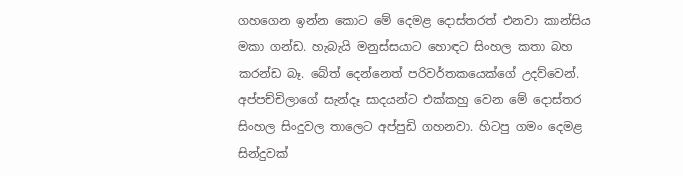ගහගෙන ඉන්න කොට මේ දෙමළ දොස්තරත් එනවා කාන්සිය මකා ගන්ඩ. හැබැයි මනුස්සයාට හොඳට සිංහල කතා බහ කරන්ඩ බෑ. බේත් දෙන්නෙත් පරිවර්තකයෙක්ගේ උදව්වෙන්. අප්පච්චිලාගේ සැන්දෑ සාදයන්ට එක්කහු වෙන මේ දොස්තර සිංහල සිංදුවල තාලෙට අප්පුඩි ගහනවා. හිටපු ගමං දෙමළ සින්දුවක්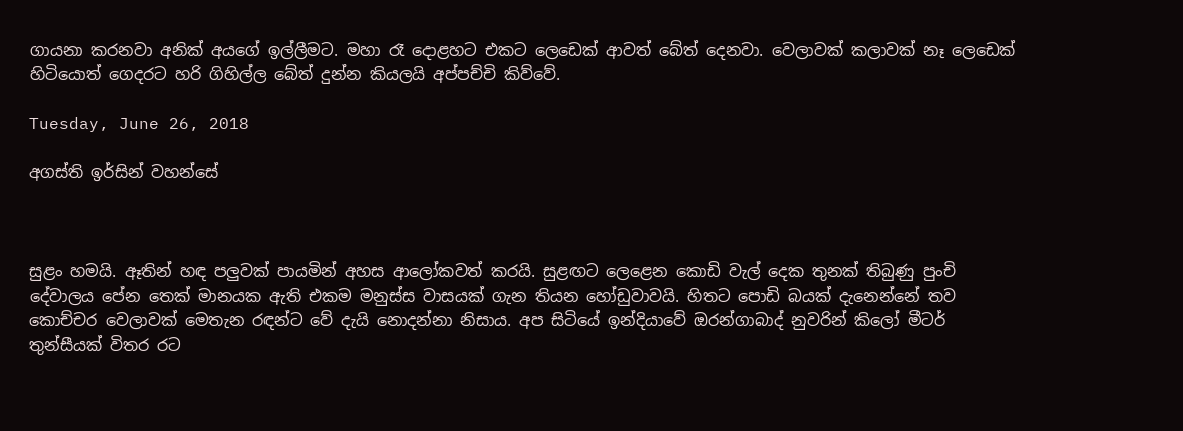ගායනා කරනවා අනික් අයගේ ඉල්ලීමට. මහා රෑ දොළහට එකට ලෙඩෙක් ආවත් බේත් දෙනවා. වෙලාවක් කලාවක් නෑ ලෙඩෙක් හිටියොත් ගෙදරට හරි ගිහිල්ල බේත් දුන්න කියලයි අප්පච්චි කිව්වේ.

Tuesday, June 26, 2018

අගස්ති ඉර්සින් වහන්සේ



සුළං හමයි. ඈතින් හඳ පලුවක් පායමින් අහස ආලෝකවත් කරයි. සුළඟට ලෙළෙන කොඩි වැල් දෙක තුනක් තිබුණු පුංචි දේවාලය පේන තෙක් මානයක ඇති එකම මනුස්ස වාසයක් ගැන තියන හෝඩුවාවයි. හිතට පොඩි බයක් දැනෙන්නේ තව කොච්චර වෙලාවක් මෙතැන රඳන්ට වේ දැයි නොදන්නා නිසාය. අප සිටියේ ඉන්දියාවේ ඔරන්ගාබාද් නුවරින් කිලෝ මීටර් තුන්සීයක් විතර රට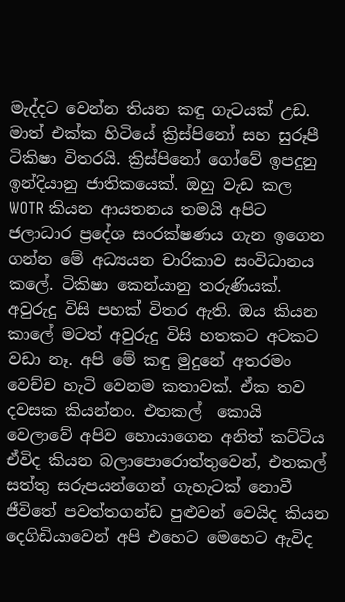මැද්දට වෙන්න තියන කඳු ගැටයක් උඩ. මාත් එක්ක හිටියේ ක්‍රිස්පිනෝ සහ සුරූපී ටිකිෂා විතරයි. ක්‍රිස්පිනෝ ගෝවේ ඉපදුනු ඉන්දියානු ජාතිකයෙක්. ඔහු වැඩ කල WOTR කියන ආයතනය තමයි අපිට ජලාධාර ප්‍රදේශ සංරක්ෂණය ගැන ඉගෙන ගන්න මේ අධ්‍යයන චාරිකාව සංවිධානය කලේ. ටිකිෂා කෙන්යානු තරුණියක්. අවුරුදු විසි පහක් විතර ඇති. ඔය කියන කාලේ මටත් අවුරුදු විසි හතකට අටකට වඩා නෑ. අපි මේ කඳු මුදුනේ අතරමං වෙච්ච හැටි වෙනම කතාවක්. ඒක තව දවසක කියන්නං. එතකල්  කොයි වෙලාවේ අපිව හොයාගෙන අනිත් කට්ටිය ඒවිද කියන බලාපොරොත්තුවෙන්, එතකල් සත්තු සරුපයන්ගෙන් ගැහැටක් නොවී ජීවිතේ පවත්තගන්ඩ පුළුවන් වෙයිද කියන දෙගිඩියාවෙන් අපි එහෙට මෙහෙට ඇවිද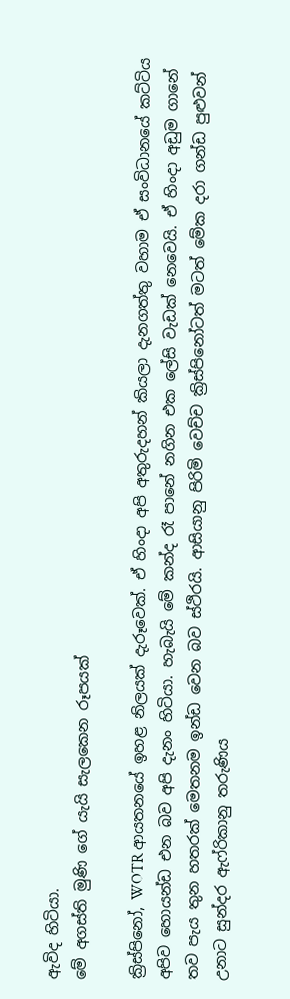ඇවිද හිටියා.
මේ අගස්ති මුණි ගේ යැයි සැලකෙන රූපයක්

ක්‍රිස්පිනෝ, WOTR ආයතනයේ ඉහළ නිලයක් දැරූවෙක්. ඒ හිංදා අපි අතුරුදහන් කියලා දැනගත්තු වහාම ඒ සංවිධානයේ කට්ටිය අපිව හොයන්ඩ එන බව අපි දැනං හිටියා. හැබැයි මේ කන්ද රෑ පානේ නගින එක ලේසි වැඩක් නෙවෙයි. ඒ හිංදා අඩුම ගානේ තව පැය තුන හතරක් මෙතනම ඉන්ඩ වෙන බව ස්ථිරයි. ආසියානු පිරිමි වෙච්ච ක්‍රිස්පිනෝටත් මටත් මේක දරා ගන්ඩ පුළුවන් උනාට සුන්දර ඇෆ්රිකානු තරුණිය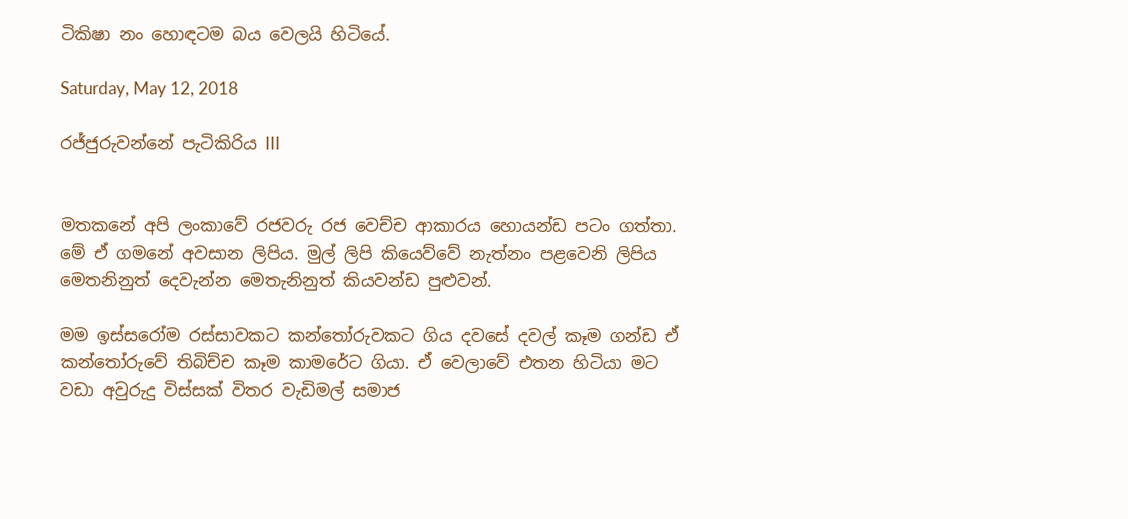ටිකිෂා නං හොඳටම බය වෙලයි හිටියේ.

Saturday, May 12, 2018

රජ්ජුරුවන්නේ පැටිකිරිය III


මතකනේ අපි ලංකාවේ රජවරු රජ වෙච්ච ආකාරය හොයන්ඩ පටං ගත්තා. මේ ඒ ගමනේ අවසාන ලිපිය. මුල් ලිපි කියෙව්වේ නැත්නං පළවෙනි ලිපිය මෙතනිනුත් දෙවැන්න මෙතැනිනුත් කියවන්ඩ පුළුවන්.

මම ඉස්සරෝම රස්සාවකට කන්තෝරුවකට ගිය දවසේ දවල් කෑම ගන්ඩ ඒ කන්තෝරුවේ තිබිච්ච කෑම කාමරේට ගියා. ඒ වෙලාවේ එතන හිටියා මට වඩා අවුරුදු විස්සක් විතර වැඩිමල් සමාජ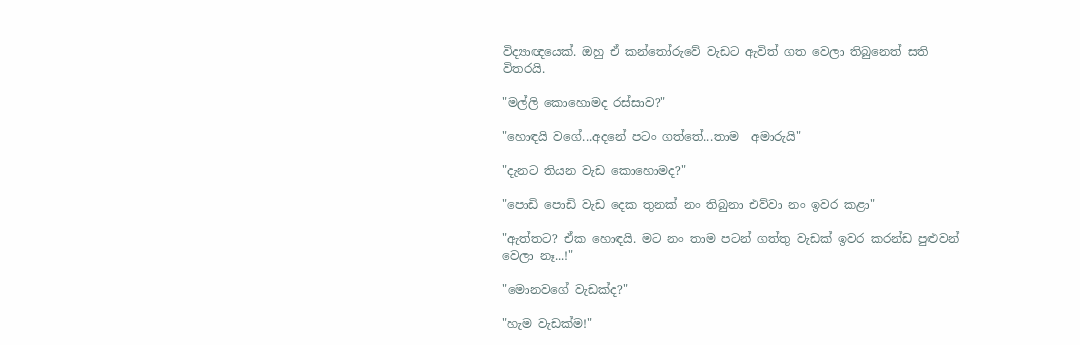විද්‍යාඥයෙක්. ඔහු ඒ කන්තෝරුවේ වැඩට ඇවිත් ගත වෙලා තිබුනෙත් සති  විතරයි.

"මල්ලි කොහොමද රස්සාව?"

"හොඳයි වගේ...අදනේ පටං ගත්තේ...තාම  අමාරුයි"

"දැනට තියන වැඩ කොහොමද?"

"පොඩි පොඩි වැඩ දෙක තුනක් නං තිබුනා එව්වා නං ඉවර කළා"

"ඇත්තට? ඒක හොඳයි. මට නං තාම පටන් ගත්තු වැඩක් ඉවර කරන්ඩ පුළුවන් වෙලා නෑ...!"

"මොනවගේ වැඩක්ද?"

"හැම වැඩක්ම!"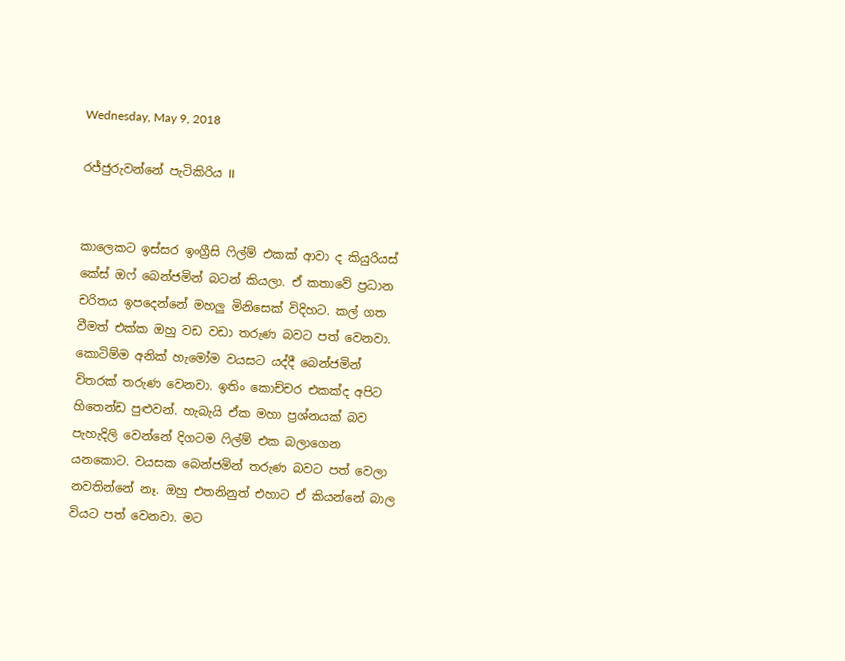Wednesday, May 9, 2018

රජ්ජුරුවන්නේ පැටිකිරිය II


කාලෙකට ඉස්සර ඉංග්‍රීසි ෆිල්ම් එකක් ආවා ද කියුරියස් කේස් ඔෆ් බෙන්ජමින් බටන් කියලා. ඒ කතාවේ ප්‍රධාන චරිතය ඉපදෙන්නේ මහලු මිනිසෙක් විදිහට. කල් ගත වීමත් එක්ක ඔහු වඩ වඩා තරුණ බවට පත් වෙනවා. කොටිම්ම අනික් හැමෝම වයසට යද්දී බෙන්ජමින් විතරක් තරුණ වෙනවා. ඉතිං කොච්චර එකක්ද අපිට හිතෙන්ඩ පුළුවන්. හැබැයි ඒක මහා ප්‍රශ්නයක් බව පැහැදිලි වෙන්නේ දිගටම ෆිල්ම් එක බලාගෙන යනකොට. වයසක බෙන්ජමින් තරුණ බවට පත් වෙලා නවතින්නේ නෑ. ඔහු එතනිනුත් එහාට ඒ කියන්නේ බාල වියට පත් වෙනවා. මට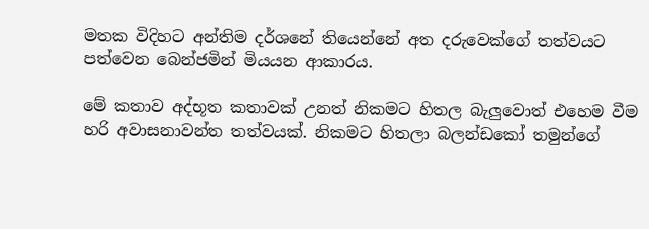මතක විදිහට අන්තිම දර්ශනේ තියෙන්නේ අත දරුවෙක්ගේ තත්වයට පත්වෙන බෙන්ජමින් මියයන ආකාරය.

මේ කතාව අද්භූත කතාවක් උනත් නිකමට හිතල බැලුවොත් එහෙම වීම හරි අවාසනාවන්ත තත්වයක්. නිකමට හිතලා බලන්ඩකෝ තමුන්ගේ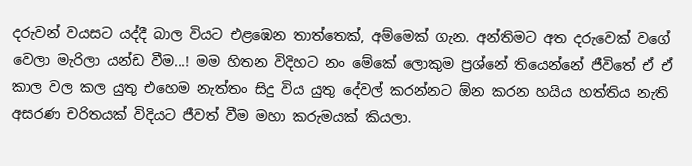දරුවන් වයසට යද්දී බාල වියට එළඹෙන තාත්තෙක්, අම්මෙක් ගැන. අන්තිමට අත දරුවෙක් වගේ වෙලා මැරිලා යන්ඩ වීම...! මම හිතන විදිහට නං මේකේ ලොකුම ප්‍රශ්නේ තියෙන්නේ ජීවිතේ ඒ ඒ කාල වල කල යුතු එහෙම නැත්තං සිදු විය යුතු දේවල් කරන්නට ඕන කරන හයිය හත්තිය නැති අසරණ චරිතයක් විදියට ජීවත් වීම මහා කරුමයක් කියලා.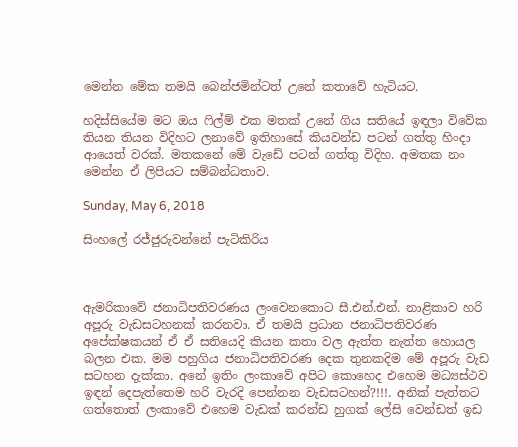මෙන්න මේක තමයි බෙන්ජමින්ටත් උනේ කතාවේ හැටියට.

හදිස්සියේම මට ඔය ෆිල්ම් එක මතක් උනේ ගිය සතියේ ඉඳලා විවේක තියන තියන විදිහට ලනාවේ ඉතිහාසේ කියවන්ඩ පටන් ගත්තු හිංදා  ආයෙත් වරක්. මතකනේ මේ වැඩේ පටන් ගත්තු විදිහ. අමතක නං මෙන්න ඒ ලිපියට සම්බන්ධතාව.

Sunday, May 6, 2018

සිංහලේ රජ්ජුරුවන්නේ පැටිකිරිය



ඇමරිකාවේ ජනාධිපතිවරණය ලංවෙනකොට සී.එන්.එන්. නාළිකාව හරි අපූරු වැඩසටහනක් කරනවා. ඒ තමයි ප්‍රධාන ජනාධිපතිවරණ අපේක්ෂකයන් ඒ ඒ සතියෙදි කියන කතා වල ඇත්ත නැත්ත හොයල බලන එක. මම පහුගිය ජනාධිපතිවරණ දෙක තුනකදිම මේ අපූරු වැඩ සටහන දැක්කා. අනේ ඉතිං ලංකාවේ අපිට කොහෙද එහෙම මධ්‍යස්ථව ඉඳන් දෙපැත්තෙම හරි වැරදි පෙන්නන වැඩසටහන්?!!!. අනික් පැත්තට ගත්තොත් ලංකාවේ එහෙම වැඩක් කරන්ඩ හුගක් ලේසි වෙන්ඩත් ඉඩ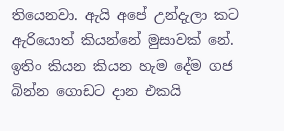තියෙනවා. ඇයි අපේ උන්දැලා කට ඇරියොත් කියන්නේ මුසාවක් නේ. ඉතිං කියන කියන හැම දේම ගජ බින්න ගොඩට දාන එකයි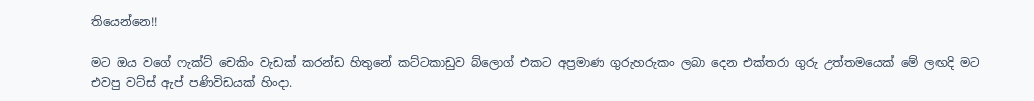තියෙන්නෙ!!

මට ඔය වගේ ෆැක්ට් චෙකිං වැඩක් කරන්ඩ හිතුනේ කට්ටකාඩුව බ්ලොග් එකට අප්‍රමාණ ගුරුහරුකං ලබා දෙන එක්තරා ගුරු උත්තමයෙක් මේ ලඟදි මට එවපු වට්ස් ඇප් පණිවිඩයක් හිංදා.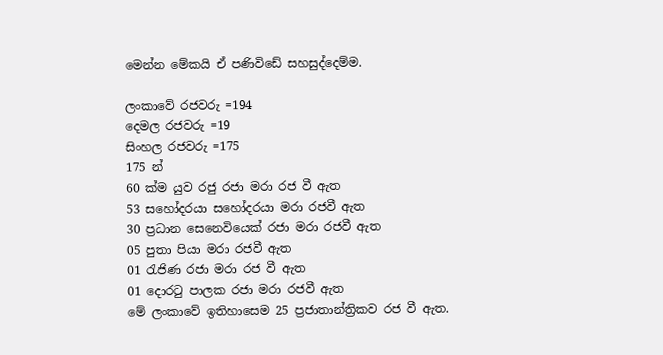මෙන්න මේකයි ඒ පණිවිඩේ සහසුද්දෙම්ම.

ලංකාවේ රජවරු =194
දෙමල රජවරු =19
සිංහල රජවරු =175
175 න්
60 ක්ම යුව රජු රජා මරා රජ වී ඇත
53 සහෝදරයා සහෝදරයා මරා රජවී ඇත
30 ප්‍රධාන සෙනෙවියෙක් රජා මරා රජවී ඇත
05 පුතා පියා මරා රජවී ඇත
01 රැජිණ රජා මරා රජ වී ඇත
01 දොරටු පාලක රජා මරා රජවී ඇත
මේ ලංකාවේ ඉතිහාසෙම 25 ප්‍රජාතාන්ත්‍රිකව රජ වී ඇත.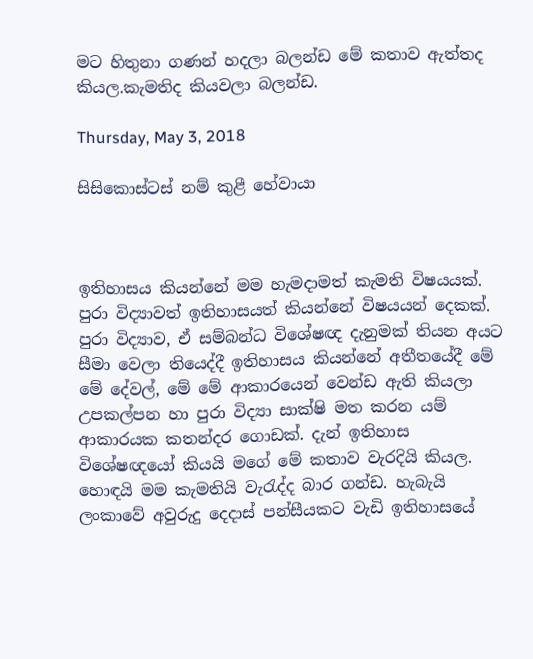මට හිතුනා ගණන් හදලා බලන්ඩ මේ කතාව ඇත්තද කියල.කැමතිද කියවලා බලන්ඩ.

Thursday, May 3, 2018

සිසිකොස්ටස් නම් කුළී හේවායා



ඉතිහාසය කියන්නේ මම හැමදාමත් කැමති විෂයයක්. පුරා විද්‍යාවත් ඉතිහාසයත් කියන්නේ විෂයයන් දෙකක්. පුරා විද්‍යාව, ඒ සම්බන්ධ විශේෂඥ දැනුමක් තියන අයට සීමා වෙලා තියෙද්දී ඉතිහාසය කියන්නේ අතීතයේදී මේ මේ දේවල්, මේ මේ ආකාරයෙන් වෙන්ඩ ඇති කියලා උපකල්පන හා පුරා විද්‍යා සාක්ෂි මත කරන යම් ආකාරයක කතන්දර ගොඩක්. දැන් ඉතිහාස විශේෂඥයෝ කියයි මගේ මේ කතාව වැරදියි කියල. හොඳයි මම කැමතියි වැරැද්ද බාර ගන්ඩ. හැබැයි ලංකාවේ අවුරුදු දෙදාස් පන්සීයකට වැඩි ඉතිහාසයේ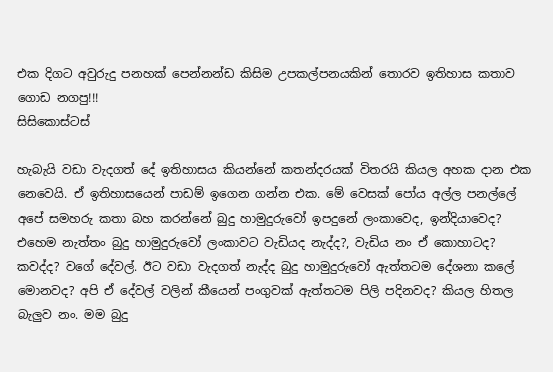එක දිගට අවුරුදු පනහක් පෙන්නන්ඩ කිසිම උපකල්පනයකින් තොරව ඉතිහාස කතාව ගොඩ නගපු!!!
සිසිකොස්ටස්

හැබැයි වඩා වැදගත් දේ ඉතිහාසය කියන්නේ කතන්දරයක් විතරයි කියල අහක දාන එක නෙවෙයි. ඒ ඉතිහාසයෙන් පාඩම් ඉගෙන ගන්න එක. මේ වෙසක් පෝය අල්ල පනල්ලේ අපේ සමහරු කතා බහ කරන්නේ බුදු හාමුදුරුවෝ ඉපදුනේ ලංකාවෙද, ඉන්දියාවෙද? එහෙම නැත්තං බුදු හාමුදුරුවෝ ලංකාවට වැඩියද නැද්ද?, වැඩිය නං ඒ කොහාටද? කවද්ද? වගේ දේවල්. ඊට වඩා වැදගත් නැද්ද බුදු හාමුදුරුවෝ ඇත්තටම දේශනා කලේ මොනවද? අපි ඒ දේවල් වලින් කීයෙන් පංගුවක් ඇත්තටම පිලි පදිනවද? කියල හිතල බැලුව නං. මම බුදු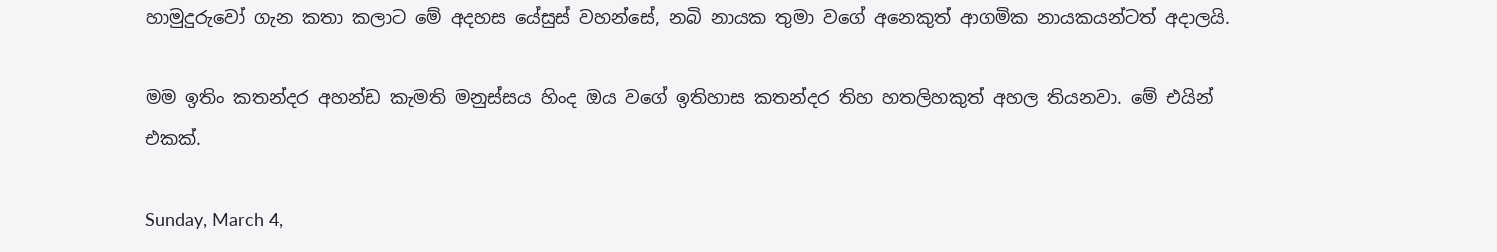හාමුදුරුවෝ ගැන කතා කලාට මේ අදහස යේසුස් වහන්සේ, නබි නායක තුමා වගේ අනෙකුත් ආගමික නායකයන්ටත් අදාලයි.

මම ඉතිං කතන්දර අහන්ඩ කැමති මනුස්සය හිංද ඔය වගේ ඉතිහාස කතන්දර තිහ හතලිහකුත් අහල තියනවා. මේ එයින් එකක්.

Sunday, March 4,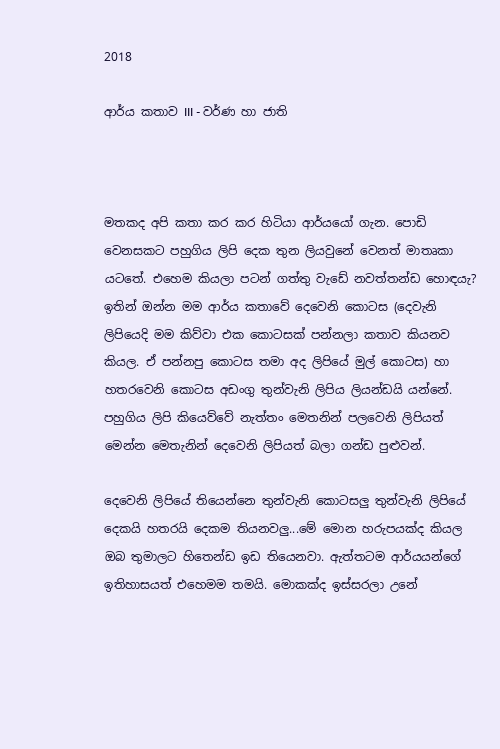2018

ආර්ය කතාව III - වර්ණ හා ජාති



මතකද අපි කතා කර කර හිටියා ආර්යයෝ ගැන. පොඩි වෙනසකට පහුගිය ලිපි දෙක තුන ලියවුනේ වෙනත් මාතෘකා යටතේ. එහෙම කියලා පටන් ගත්තු වැඩේ නවත්තන්ඩ හොඳයැ? ඉතින් ඔන්න මම ආර්ය කතාවේ දෙවෙනි කොටස (දෙවැනි ලිපියෙදි මම කිව්වා එක කොටසක් පන්නලා කතාව කියනව කියල. ඒ පන්නපු කොටස තමා අද ලිපියේ මුල් කොටස) හා හතරවෙනි කොටස අඩංගු තුන්වැනි ලිපිය ලියන්ඩයි යන්නේ. පහුගිය ලිපි කියෙව්වේ නැත්තං මෙතනින් පලවෙනි ලිපියත් මෙන්න මෙතැනින් දෙවෙනි ලිපියත් බලා ගන්ඩ පුළුවන්.

දෙවෙනි ලිපියේ තියෙන්නෙ තුන්වැනි කොටසලු තුන්වැනි ලිපියේ දෙකයි හතරයි දෙකම තියනවලු...මේ මොන හරුපයක්ද කියල ඔබ තුමාලට හිතෙන්ඩ ඉඩ තියෙනවා. ඇත්තටම ආර්යයන්ගේ ඉතිහාසයත් එහෙමම තමයි. මොකක්ද ඉස්සරලා උනේ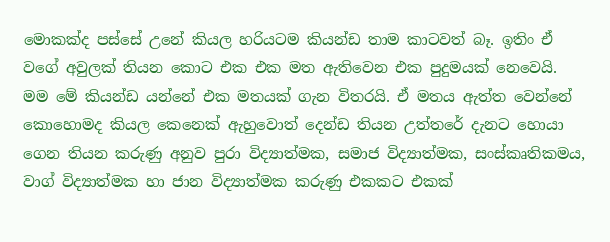මොකක්ද පස්සේ උනේ කියල හරියටම කියන්ඩ තාම කාටවත් බෑ. ඉතිං ඒ වගේ අවුලක් තියන කොට එක එක මත ඇතිවෙන එක පුදුමයක් නෙවෙයි. මම මේ කියන්ඩ යන්නේ එක මතයක් ගැන විතරයි. ඒ මතය ඇත්ත වෙන්නේ කොහොමද කියල කෙනෙක් ඇහුවොත් දෙන්ඩ තියන උත්තරේ දැනට හොයා ගෙන තියන කරුණු අනුව පුරා විද්‍යාත්මක, සමාජ විද්‍යාත්මක, සංස්කෘතිකමය, වාග් විද්‍යාත්මක හා ජාන විද්‍යාත්මක කරුණු එකකට එකක්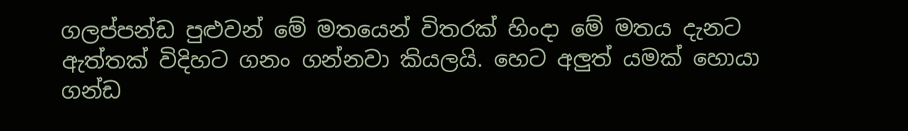ගලප්පන්ඩ පුළුවන් මේ මතයෙන් විතරක් හිංදා මේ මතය දැනට ඇත්තක් විදිහට ගනං ගන්නවා කියලයි. හෙට අලුත් යමක් හොයා ගන්ඩ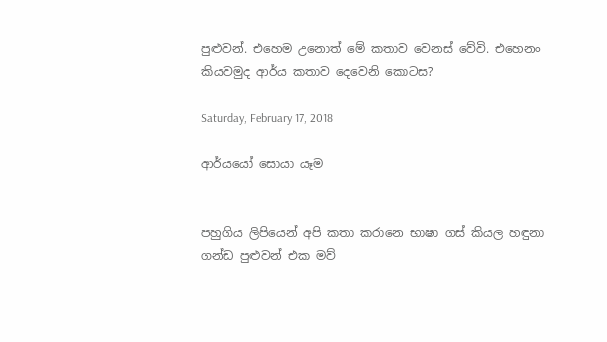පුළුවන්. එහෙම උනොත් මේ කතාව වෙනස් වේවි. එහෙනං කියවමුද ආර්ය කතාව දෙවෙනි කොටස?

Saturday, February 17, 2018

ආර්යයෝ සොයා යෑම


පහුගිය ලිපියෙන් අපි කතා කරානෙ භාෂා ගස් කියල හඳුනා ගන්ඩ පුළුවන් එක මව්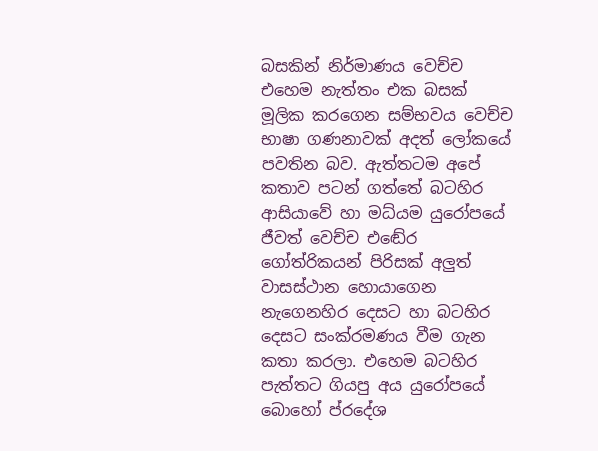බසකින් නිර්මාණය වෙච්ච එහෙම නැත්තං එක බසක් මූලික කරගෙන සම්භවය වෙච්ච භාෂා ගණනාවක් අදත් ලෝකයේ පවතින බව. ඇත්තටම අපේ කතාව පටන් ගත්තේ බටහිර ආසියාවේ හා මධ්යම යුරෝපයේ ජීවත් වෙච්ච එඬේර ගෝත්රිකයන් පිරිසක් අලුත් වාසස්ථාන හොයාගෙන නැගෙනහිර දෙසට හා බටහිර දෙසට සංක්රමණය වීම ගැන කතා කරලා. එහෙම බටහිර පැත්තට ගියපු අය යුරෝපයේ බොහෝ ප්රදේශ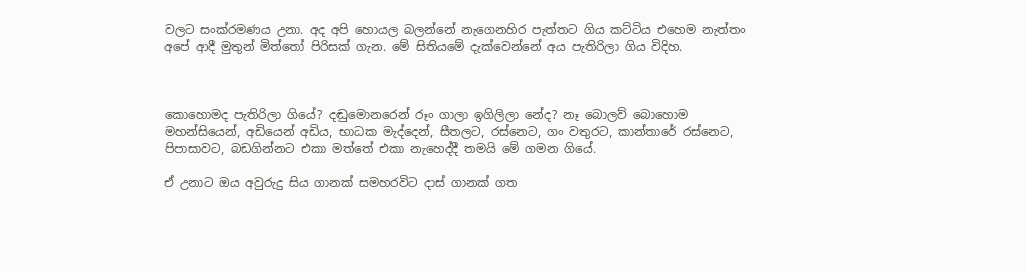වලට සංක්රමණය උනා. අද අපි හොයල බලන්නේ නැගෙනහිර පැත්තට ගිය කට්ටිය එහෙම නැත්තං අපේ ආදී මුතුන් මිත්තෝ පිරිසක් ගැන. මේ සිතියමේ දැක්වෙන්නේ අය පැතිරිලා ගිය විදිහ.



කොහොමද පැතිරිලා ගියේ? දඬුමොනරෙන් රූං ගාලා ඉගිලිලා නේද? නෑ බොලව් බොහොම මහන්සියෙන්, අඩියෙන් අඩිය, භාධක මැද්දෙන්, සීතලට, රස්නෙට, ගං වතුරට, කාන්තාරේ රස්නෙට, පිපාසාවට, බඩගින්නට එකා මත්තේ එකා නැහෙද්දී තමයි මේ ගමන ගියේ.

ඒ උනාට ඔය අවුරුදු සිය ගානක් සමහරවිට දාස් ගානක් ගත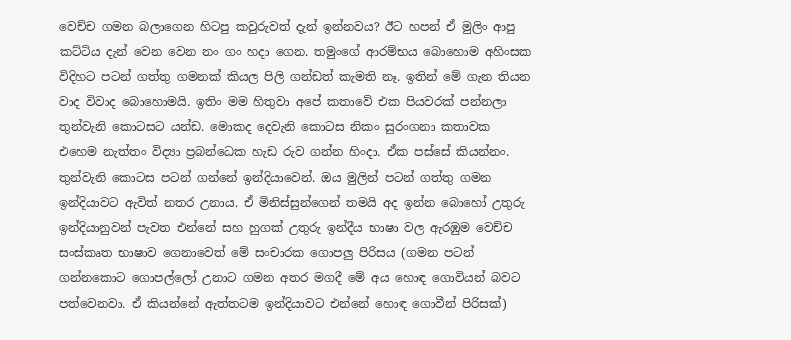වෙච්ච ගමන බලාගෙන හිටපු කවුරුවත් දැන් ඉන්නවය? ඊට හපන් ඒ මුලිං ආපු කට්ටිය දැන් වෙන වෙන නං ගං හදා ගෙන. තමුංගේ ආරම්භය බොහොම අහිංසක විදිහට පටන් ගත්තු ගමනක් කියල පිලි ගන්ඩත් කැමති නෑ. ඉතින් මේ ගැන තියන වාද විවාද බොහොමයි. ඉතිං මම හිතුවා අපේ කතාවේ එක පියවරක් පන්නලා තුන්වැනි කොටසට යන්ඩ. මොකද දෙවැනි කොටස නිකං සුරංගනා කතාවක එහෙම නැත්තං විද්‍යා ප්‍රබන්ධෙක හැඩ රුව ගන්න හිංදා. ඒක පස්සේ කියන්නං.
තුන්වැනි කොටස පටන් ගන්නේ ඉන්දියාවෙන්. ඔය මුලින් පටන් ගත්තු ගමන ඉන්දියාවට ඇවිත් නතර උනාය. ඒ මිනිස්සුන්ගෙන් තමයි අද ඉන්න බොහෝ උතුරු ඉන්දියානුවන් පැවත එන්නේ සහ හුගක් උතුරු ඉන්දීය භාෂා වල ඇරඹුම වෙච්ච සංස්කෘත භාෂාව ගෙනාවෙත් මේ සංචාරක ගොපලු පිරිසය (ගමන පටන් ගන්නකොට ගොපල්ලෝ උනාට ගමන අතර මගදී මේ අය හොඳ ගොවියන් බවට පත්වෙනවා. ඒ කියන්නේ ඇත්තටම ඉන්දියාවට එන්නේ හොඳ ගොවීන් පිරිසක්)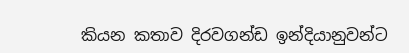කියන කතාව දිරවගන්ඩ ඉන්දියානුවන්ට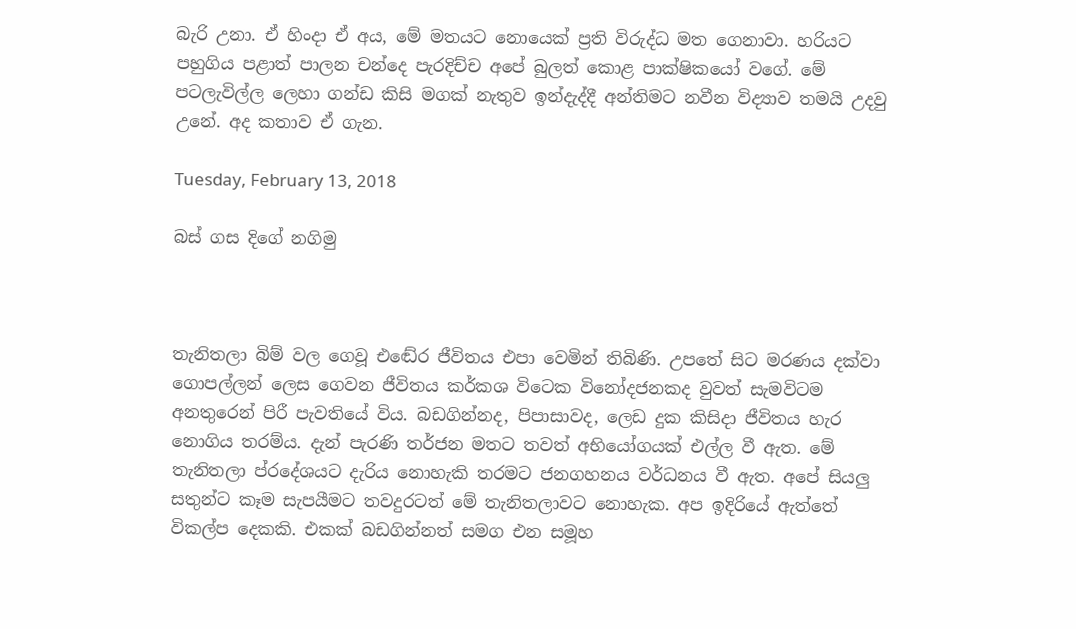බැරි උනා. ඒ හිංදා ඒ අය, මේ මතයට නොයෙක් ප්‍රති විරුද්ධ මත ගෙනාවා. හරියට පහුගිය පළාත් පාලන චන්දෙ පැරදිච්ච අපේ බුලත් කොළ පාක්ෂිකයෝ වගේ. මේ පටලැවිල්ල ලෙහා ගන්ඩ කිසි මගක් නැතුව ඉන්දැද්දී අන්තිමට නවීන විද්‍යාව තමයි උදවු උනේ. අද කතාව ඒ ගැන.

Tuesday, February 13, 2018

බස් ගස දිගේ නගිමු



තැනිතලා බිම් වල ගෙවූ එඬේර ජීවිතය එපා වෙමින් තිබිණි. උපතේ සිට මරණය දක්වා ගොපල්ලන් ලෙස ගෙවන ජීවිතය කර්කශ විටෙක විනෝදජනකද වුවත් සැමවිටම අනතුරෙන් පිරී පැවතියේ විය. බඩගින්නද, පිපාසාවද, ලෙඩ දුක කිසිදා ජීවිතය හැර නොගිය තරම්ය. දැන් පැරණි තර්ජන මතට තවත් අභියෝගයක් එල්ල වී ඇත. මේ තැනිතලා ප්රදේශයට දැරිය නොහැකි තරමට ජනගහනය වර්ධනය වී ඇත. අපේ සියලු සතුන්ට කෑම සැපයීමට තවදුරටත් මේ තැනිතලාවට නොහැක. අප ඉදිරියේ ඇත්තේ විකල්ප දෙකකි. එකක් බඩගින්නත් සමග එන සමූහ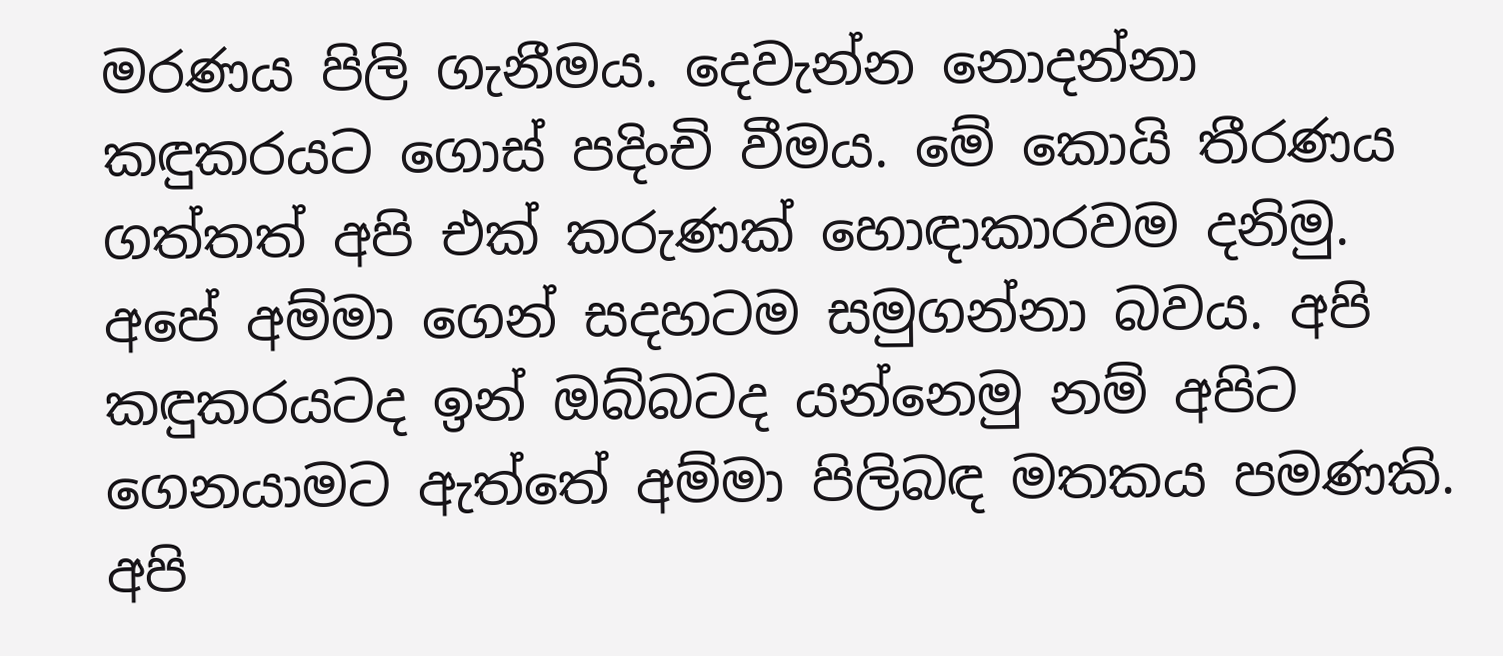මරණය පිලි ගැනීමය. දෙවැන්න නොදන්නා කඳුකරයට ගොස් පදිංචි වීමය. මේ කොයි තීරණය ගත්තත් අපි එක් කරුණක් හොඳාකාරවම දනිමු. අපේ අම්මා ගෙන් සදහටම සමුගන්නා බවය. අපි කඳුකරයටද ඉන් ඔබ්බටද යන්නෙමු නම් අපිට ගෙනයාමට ඇත්තේ අම්මා පිලිබඳ මතකය පමණකි.  අපි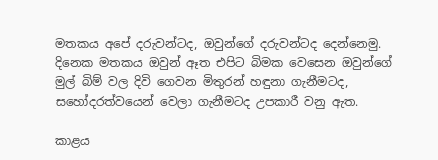මතකය අපේ දරුවන්ටද, ඔවුන්ගේ දරුවන්ටද දෙන්නෙමු. දිනෙක මතකය ඔවුන් ඈත එපිට බිමක වෙසෙන ඔවුන්ගේ මුල් බිම් වල දිවි ගෙවන මිතුරන් හඳුනා ගැනීමටද, සහෝදරත්වයෙන් වෙලා ගැනීමටද උපකාරී වනු ඇත.

කාළය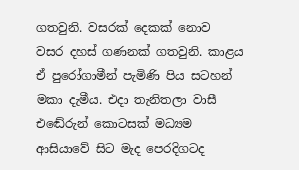ගතවුනි. වසරක් දෙකක් නොව වසර දහස් ගණනක් ගතවුනි. කාළය ඒ පුරෝගාමීන් පැමිණි පිය සටහන් මකා දැමීය. එදා තැනිතලා වාසී එඬේරුන් කොටසක් මධ්‍යම ආසියාවේ සිට මැද පෙරදිගටද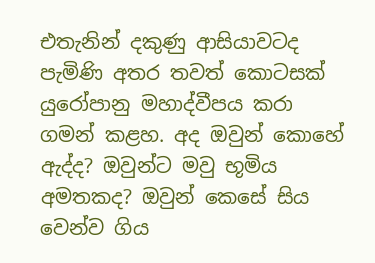එතැනින් දකුණු ආසියාවටද පැමිණි අතර තවත් කොටසක් යුරෝපානු මහාද්වීපය කරා ගමන් කළහ. අද ඔවුන් කොහේ ඇද්ද? ඔවුන්ට මවු භූමිය අමතකද? ඔවුන් කෙසේ සිය වෙන්ව ගිය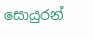සොයුරන්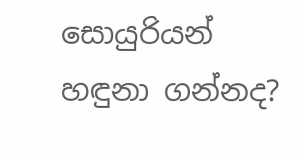සොයුරියන් හඳුනා ගන්නද?